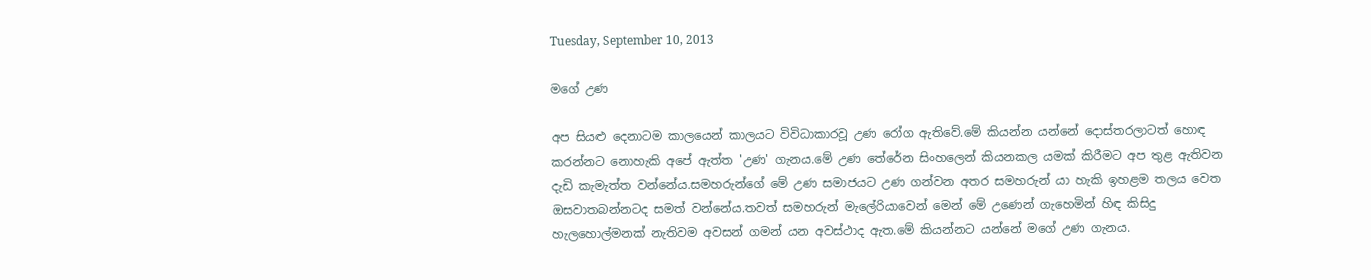Tuesday, September 10, 2013

මගේ උණ

අප සියළු දෙනාටම කාලයෙන් කාලයට විවිධාකාරවූ උණ රෝග ඇතිවේ.මේ කියන්න යන්නේ දොස්තරලාටත් හොඳ කරන්නට නොහැකි අපේ ඇත්ත 'උණ' ගැනය.මේ උණ තේරේන සිංහලෙන් කියනකල යමක් කිරීමට අප තුළ ඇතිවන දැඩි කැමැත්ත වන්නේය.සමහරුන්ගේ මේ උණ සමාජයට උණ ගන්වන අතර සමහරුන් යා හැකි ඉහළම තලය වෙත ඔසවාතබන්නටද සමත් වන්නේය.තවත් සමහරුන් මැලේරියාවෙන් මෙන් මේ උණෙන් ගැහෙමින් හිඳ කිසිදු හැලහොල්මනක් නැතිවම අවසන් ගමන් යන අවස්ථාද ඇත.මේ කියන්නට යන්නේ මගේ උණ ගැනය.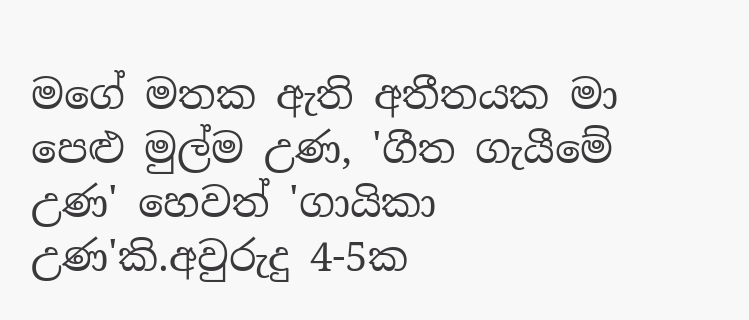මගේ මතක ඇති අතීතයක මා පෙළු මුල්ම උණ, 'ගීත ගැයීමේ උණ' හෙවත් 'ගායිකා උණ'කි.අවුරුදු 4-5ක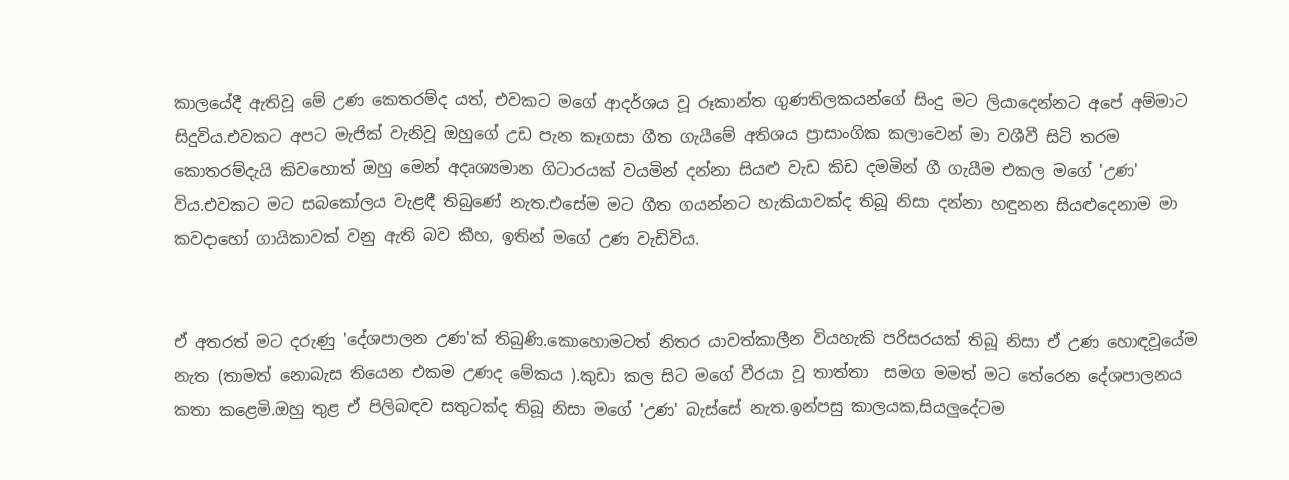කාලයේදී ඇතිවූ මේ උණ කෙතරම්ද යත්, එවකට මගේ ආදර්ශය වූ රූකාන්ත ගුණතිලකයන්ගේ සිංදු මට ලියාදෙන්නට අපේ අම්මාට සිදුවිය.එවකට අපට මැජික් වැනිවූ ඔහුගේ උඩ පැන කෑගසා ගීත ගැයීමේ අතිශය ප්‍රාසාංගික කලාවෙන් මා වශීවී සිටි තරම කොතරම්දැයි කිවහොත් ඔහු මෙන් අදෘශ්‍යමාන ගිටාරයක් වයමින් දන්නා සියළු වැඩ කිඩ දමමින් ගී ගැයීම එකල මගේ 'උණ' විය.එවකට මට සබකෝලය වැළඳී තිබුණේ නැත.එසේම මට ගීත ගයන්නට හැකියාවක්ද තිබූ නිසා දන්නා හඳුනන සියළුදෙනාම මා කවදාහෝ ගායිකාවක් වනු ඇති බව කීහ, ඉතින් මගේ උණ වැඩිවිය.


ඒ අතරත් මට දරුණු 'දේශපාලන උණ'ක් තිබුණි.කොහොමටත් නිතර යාවත්කාලීන වියහැකි පරිසරයක් තිබූ නිසා ඒ උණ හොඳවූයේම නැත (තාමත් නොබැස තියෙන එකම උණද මේකය ).කුඩා කල සිට මගේ වීරයා වූ තාත්තා  සමග මමත් මට තේරෙන දේශපාලනය කතා කළෙමි.ඔහු තුළ ඒ පිලිබඳව සතුටක්ද තිබූ නිසා මගේ 'උණ' බැස්සේ නැත.ඉන්පසු කාලයක,සියලුදේටම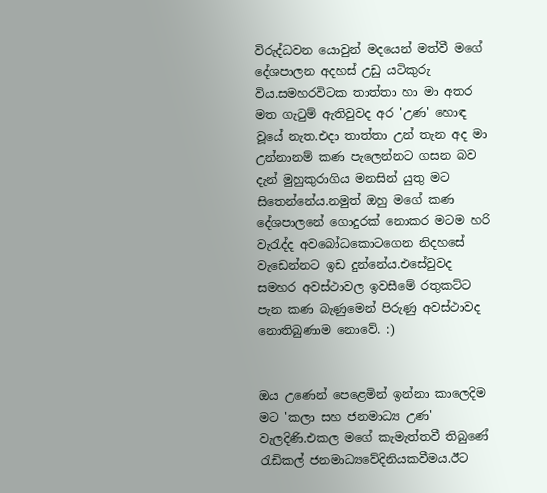විරුද්ධවන යොවුන් මදයෙන් මත්වී මගේ දේශපාලන අදහස් උඩු යටිකුරු විය.සමහරවිටක තාත්තා හා මා අතර මත ගැටුම් ඇතිවුවද අර 'උණ' හොඳ වූයේ නැත.එදා තාත්තා උන් තැන අද මා උන්නානම් කණ පැලෙන්නට ගසන බව දැන් මුහුකුරාගිය මනසින් යුතු මට සිතෙන්නේය.නමුත් ඔහු මගේ කණ දේශපාලනේ ගොදුරක් නොකර මටම හරි වැරැද්ද අවබෝධකොටගෙන නිදහසේ වැඩෙන්නට ඉඩ දුන්නේය.එසේවුවද සමහර අවස්ථාවල ඉවසීමේ රතුකට්ට පැන කණ බැණුමෙන් පිරුණු අවස්ථාවද නොතිබුණාම නොවේ. :)


ඔය උණෙන් පෙළෙමින් ඉන්නා කාලෙදිම මට 'කලා සහ ජනමාධ්‍ය උණ' වැලදිණි.එකල මගේ කැමැත්තවී තිබුණේ රැඩිකල් ජනමාධ්‍යවේදිනියකවීමය.ඊට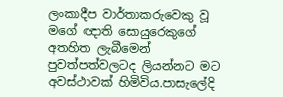ලංකාදීප වාර්තාකරුවෙකු වූ මගේ ඥාති සොයුරෙකුගේ අතහිත ලැබීමෙන් පුවත්පත්වලටද ලියන්නට මට අවස්ථාවක් හිමිවිය.පාසැලේදි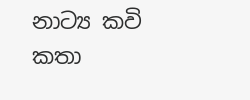නාට්‍ය කවි කතා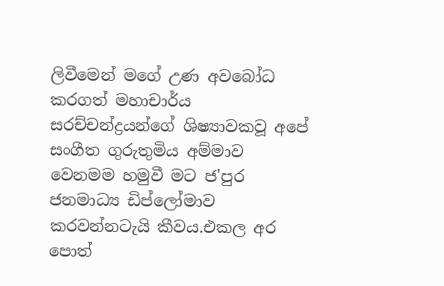ලිවීමෙන් මගේ උණ අවබෝධ කරගත් මහාචාර්ය සරච්චන්ද්‍රයන්ගේ ශිෂ්‍යාවකවූ අපේ සංගීත ගුරුතුමිය අම්මාව වෙනමම හමුවී මට ජ'පුර ජනමාධ්‍ය ඩිප්ලෝමාව කරවන්නටැයි කීවය.එකල අර පොත්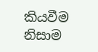කියවීම නිසාම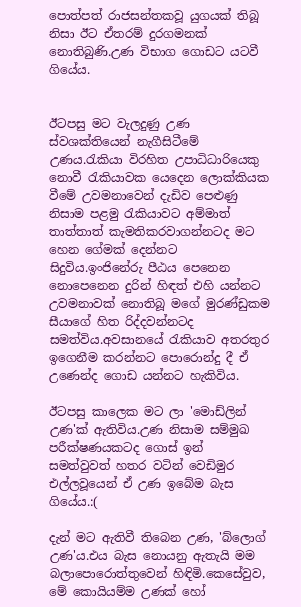පොත්පත් රාජසන්තකවූ යුගයක් තිබූ නිසා ඊට ඒතරම් දුරගමනක් නොතිබුණි.උණ විභාග ගොඩට යටවී ගියේය.


ඊටපසු මට වැලදුණු උණ ස්වශක්තියෙන් නැගීසිටීමේ උණය.රැකියා විරහිත උපාධිධාරියෙකු නොවී රැකියාවක යෙදෙන ලොක්කියක වීමේ උවමනාවෙන් දැඩිව පෙළුණු නිසාම පළමු රැකියාවට අම්මාත් තාත්තාත් කැමතිකරවාගන්නටද මට හෙන ගේමක් දෙන්නට සිදුවිය.ඉංජිනේරු පීඨය පෙනෙන නොපෙනෙන දුරින් හිඳත් එහි යන්නට උවමනාවක් නොතිබූ මගේ මුරණ්ඩුකම සීයාගේ හිත රිද්දවන්නටද සමත්විය.අවසානයේ රැකියාව අතරතුර ඉගෙනීම කරන්නට පොරොන්දු දී ඒ උණෙන්ද ගොඩ යන්නට හැකිවිය.

ඊටපසු කාලෙක මට ලා 'මොඩ්ලින් උණ'ක් ඇතිවිය.උණ නිසාම සම්මුඛ පරීක්ෂණයකටද ගොස් ඉන් සමත්වුවත් හතර වටින් වෙඩිමුර එල්ලවූයෙන් ඒ උණ ඉබේම බැස ගියේය.:(

දැන් මට ඇතිවී තිබෙන උණ, 'බ්ලොග් උණ'ය.එය බැස නොයනු ඇතැයි මම බලාපොරොත්තුවෙන් හිඳිමි.කෙසේවුව, මේ කොයියම්ම උණක් හෝ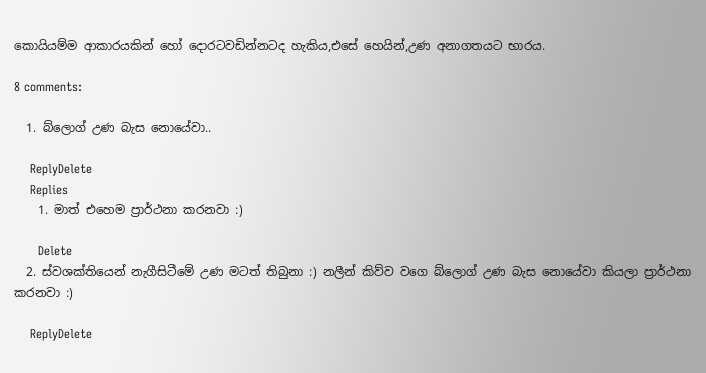කොයියම්ම ආකාරයකින් හෝ දොරටවඩින්නටද හැකිය,එසේ හෙයින්,උණ අනාගතයට භාරය.

8 comments:

  1. බ්ලොග් උණ බැස නොයේවා..

    ReplyDelete
    Replies
    1. මාත් එහෙම ප්‍රාර්ථනා කරනවා :)

      Delete
  2. ස්වශක්තියෙන් නැගීසිටීමේ උණ මටත් තිබුනා :) නලීන් කිව්ව වගෙ බ්ලොග් උණ බැස නොයේවා කියලා ප්‍රාර්ථනා කරනවා :)

    ReplyDelete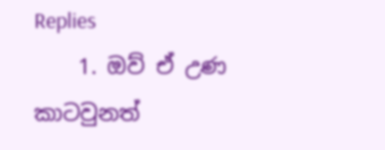Replies
    1. ඔව් ඒ උණ කාටවුනත්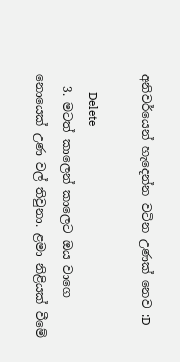අනිවර්යෙන් හැදෙන්න වටින උණක් නෙව :D

      Delete
  3. මටත් කාලෙන් කාලෙට ඔය වාගෙ නොයෙක් උණ වල් තිවුනා. ළමා නිළියක් වීමේ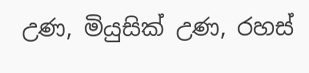උණ, මියුසික් උණ, රහස්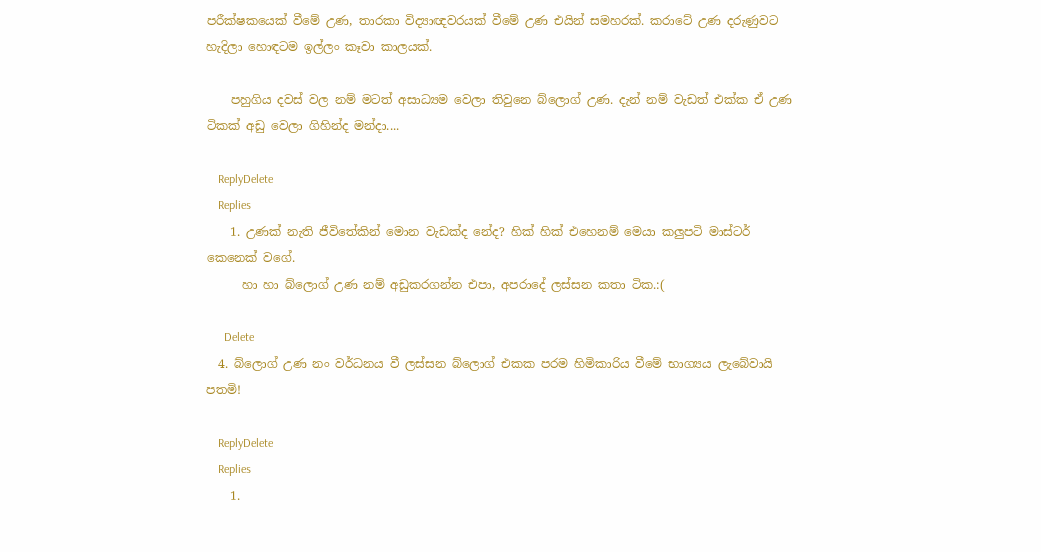පරීක්ෂකයෙක් වීමේ උණ, තාරකා විද්‍යාඥවරයක් වීමේ උණ එයින් සමහරක්. කරාටේ උණ දරුණුවට හැදිලා හොඳටම ඉල්ලං කෑවා කාලයක්.

    පහුගිය දවස් වල නම් මටත් අසාධ්‍යම වෙලා තිවුනෙ බ්ලොග් උණ. දැන් නම් වැඩත් එක්ක ඒ උණ ටිකක් අඩු වෙලා ගිහින්ද මන්දා....

    ReplyDelete
    Replies
    1. උණක් නැති ජීවිතේකින් මොන වැඩක්ද නේද? හික් හික් එහෙනම් මෙයා කලුපටි මාස්ටර් කෙනෙක් වගේ.
      හා හා බ්ලොග් උණ නම් අඩුකරගන්න එපා, අපරාදේ ලස්සන කතා ටික.:(

      Delete
  4. බ්ලොග් උණ නං වර්ධනය වී ලස්සන බ්ලොග් එකක පරම හිමිකාරිය වීමේ භාග්‍යය ලැබේවායි පතමි!

    ReplyDelete
    Replies
    1.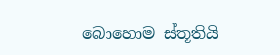බොහොම ස්තූතියි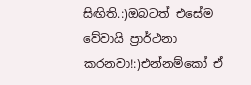සිඟිති.:)ඔබටත් එසේම වේවායි ප්‍රාර්ථනා කරනවා!:)එන්නම්කෝ ඒ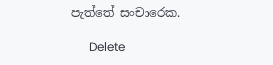පැත්තේ සංචාරෙක.

      Delete